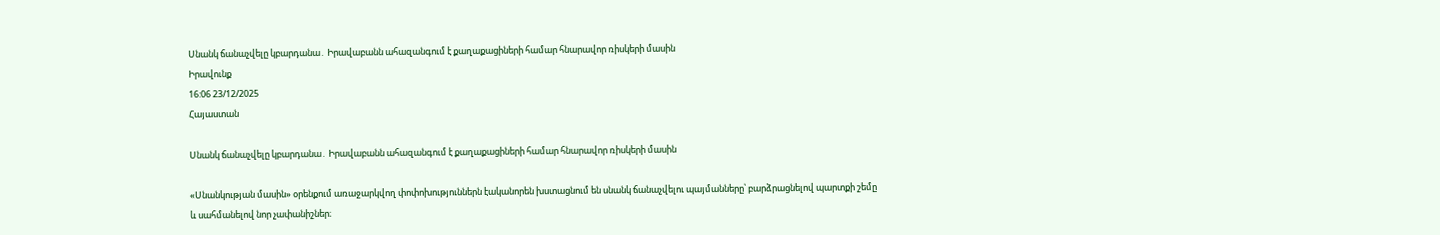Սնանկ ճանաչվելը կբարդանա․ Իրավաբանն ահազանգում է քաղաքացիների համար հնարավոր ռիսկերի մասին
Իրավունք
16:06 23/12/2025
Հայաստան

Սնանկ ճանաչվելը կբարդանա․ Իրավաբանն ահազանգում է քաղաքացիների համար հնարավոր ռիսկերի մասին

«Սնանկության մասին» օրենքում առաջարկվող փոփոխություններն էականորեն խստացնում են սնանկ ճանաչվելու պայմանները՝ բարձրացնելով պարտքի շեմը և սահմանելով նոր չափանիշներ։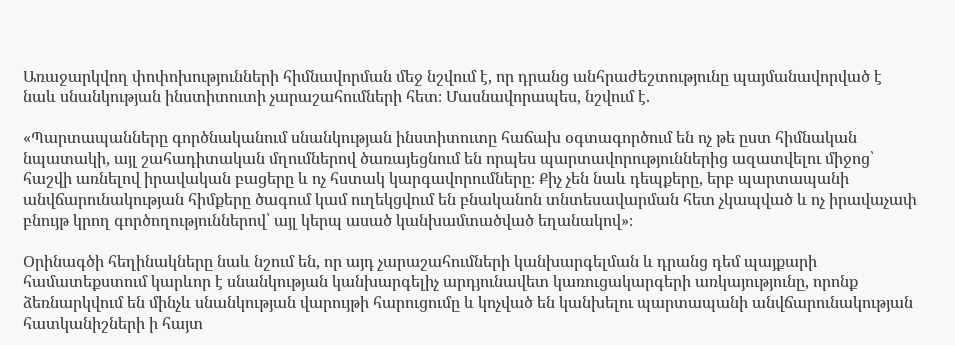Առաջարկվող փոփոխությունների հիմնավորման մեջ նշվում է, որ դրանց անհրաժեշտությունը պայմանավորված է նաև սնանկության ինստիտուտի չարաշահումների հետ։ Մասնավորապես, նշվում է.

«Պարտապանները գործնականում սնանկության ինստիտուտը հաճախ օգտագործում են ոչ թե ըստ հիմնական նպատակի, այլ շահադիտական մղումներով ծառայեցնում են որպես պարտավորություններից ազատվելու միջոց՝ հաշվի առնելով իրավական բացերը և ոչ հստակ կարգավորումները։ Քիչ չեն նաև դեպքերը, երբ պարտապանի անվճարունակության հիմքերը ծագում կամ ուղեկցվում են բնականոն տնտեսավարման հետ չկապված և ոչ իրավաչափ բնույթ կրող գործողություններով՝ այլ կերպ ասած կանխամտածված եղանակով»։

Օրինագծի հեղինակները նաև նշում են, որ այդ չարաշահումների կանխարգելման և դրանց դեմ պայքարի համատեքստում կարևոր է սնանկության կանխարգելիչ արդյունավետ կառուցակարգերի առկայությունը, որոնք ձեռնարկվում են մինչև սնանկության վարույթի հարուցումը և կոչված են կանխելու պարտապանի անվճարունակության հատկանիշների ի հայտ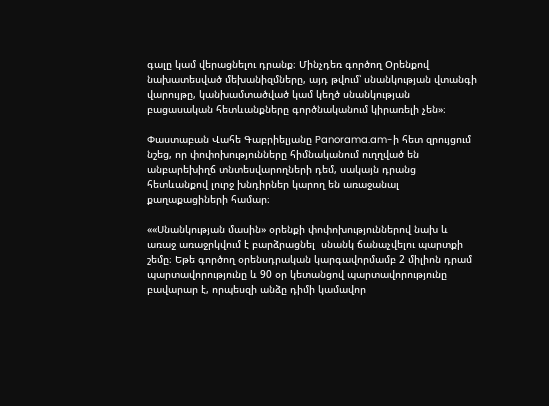գալը կամ վերացնելու դրանք։ Մինչդեռ գործող Օրենքով նախատեսված մեխանիզմները, այդ թվում՝ սնանկության վտանգի վարույթը, կանխամտածված կամ կեղծ սնանկության բացասական հետևանքները գործնականում կիրառելի չեն»։

Փաստաբան Վահե Գաբրիելյանը Panorama.am-ի հետ զրույցում նշեց, որ փոփոխությունները հիմնականում ուղղված են անբարեխիղճ տնտեսվարողների դեմ, սակայն դրանց հետևանքով լուրջ խնդիրներ կարող են առաջանալ քաղաքացիների համար։

««Սնանկության մասին» օրենքի փոփոխություններով նախ և առաջ առաջրկվում է բարձրացնել  սնանկ ճանաչվելու պարտքի շեմը։ Եթե գործող օրենսդրական կարգավորմամբ 2 միլիոն դրամ պարտավորությունը և 90 օր կետանցով պարտավորությունը բավարար է, որպեսզի անձը դիմի կամավոր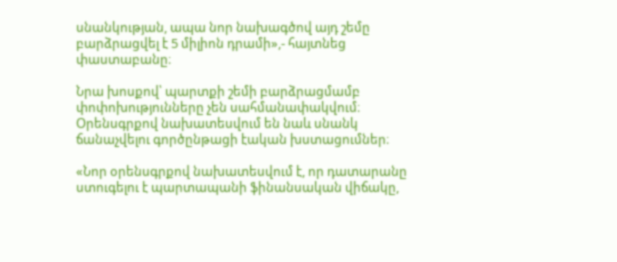սնանկության, ապա նոր նախագծով այդ շեմը բարձրացվել է 5 միլիոն դրամի»,- հայտնեց փաստաբանը։

Նրա խոսքով՝ պարտքի շեմի բարձրացմամբ փոփոխությունները չեն սահմանափակվում։ Օրենսգրքով նախատեսվում են նաև սնանկ ճանաչվելու գործընթացի էական խստացումներ։

«Նոր օրենսգրքով նախատեսվում է, որ դատարանը ստուգելու է պարտապանի ֆինանսական վիճակը,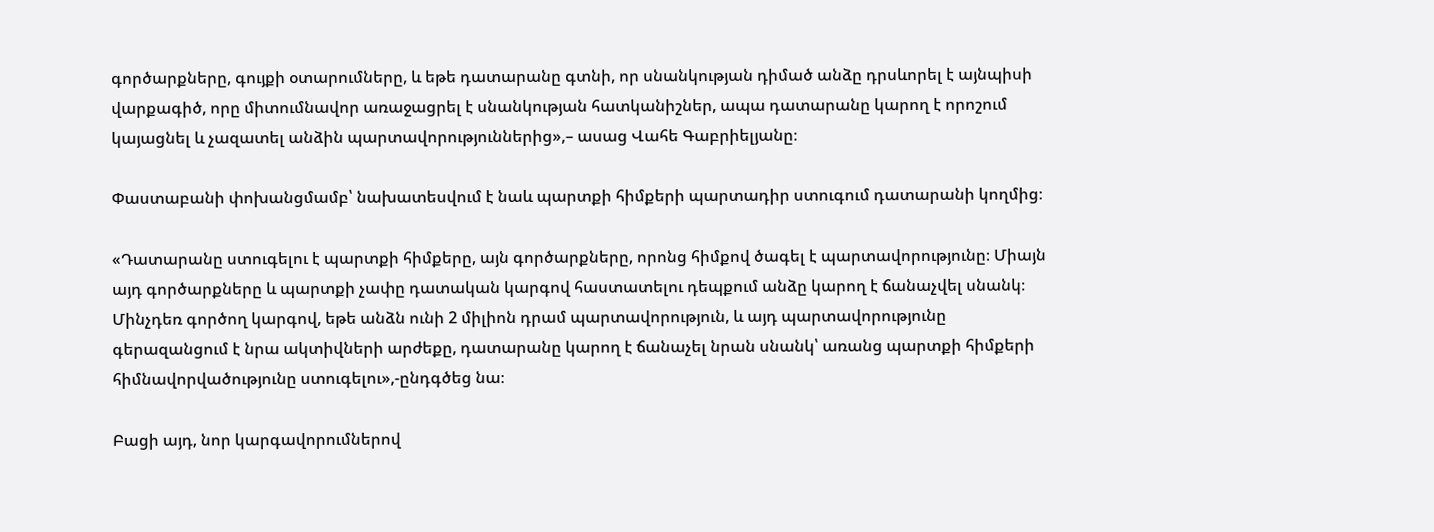գործարքները, գույքի օտարումները, և եթե դատարանը գտնի, որ սնանկության դիմած անձը դրսևորել է այնպիսի վարքագիծ, որը միտումնավոր առաջացրել է սնանկության հատկանիշներ, ապա դատարանը կարող է որոշում կայացնել և չազատել անձին պարտավորություններից»,– ասաց Վահե Գաբրիելյանը։

Փաստաբանի փոխանցմամբ՝ նախատեսվում է նաև պարտքի հիմքերի պարտադիր ստուգում դատարանի կողմից։

«Դատարանը ստուգելու է պարտքի հիմքերը, այն գործարքները, որոնց հիմքով ծագել է պարտավորությունը։ Միայն այդ գործարքները և պարտքի չափը դատական կարգով հաստատելու դեպքում անձը կարող է ճանաչվել սնանկ։ Մինչդեռ գործող կարգով, եթե անձն ունի 2 միլիոն դրամ պարտավորություն, և այդ պարտավորությունը գերազանցում է նրա ակտիվների արժեքը, դատարանը կարող է ճանաչել նրան սնանկ՝ առանց պարտքի հիմքերի հիմնավորվածությունը ստուգելու»,-ընդգծեց նա։

Բացի այդ, նոր կարգավորումներով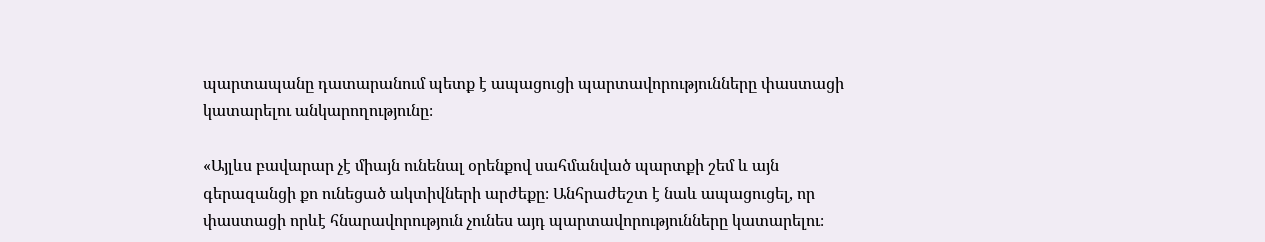պարտապանը դատարանում պետք է ապացուցի պարտավորությունները փաստացի կատարելու անկարողությունը։

«Այլևս բավարար չէ միայն ունենալ օրենքով սահմանված պարտքի շեմ և այն գերազանցի քո ունեցած ակտիվների արժեքը։ Անհրաժեշտ է նաև ապացուցել, որ փաստացի որևէ հնարավորություն չունես այդ պարտավորությունները կատարելու։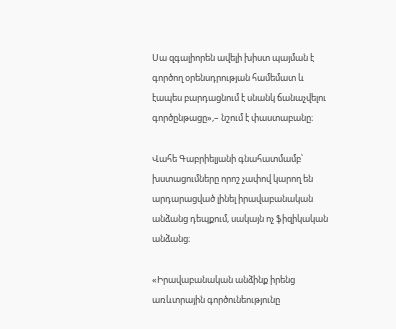Սա զգալիորեն ավելի խիստ պայման է գործող օրենսդրության համեմատ և էապես բարդացնում է սնանկ ճանաչվելու գործընթացը»,– նշում է փաստաբանը։

Վահե Գաբրիելյանի գնահատմամբ՝ խստացումները որոշ չափով կարող են արդարացված լինել իրավաբանական անձանց դեպքում, սակայն ոչ ֆիզիկական անձանց։

«Իրավաբանական անձինք իրենց առևտրային գործունեությունը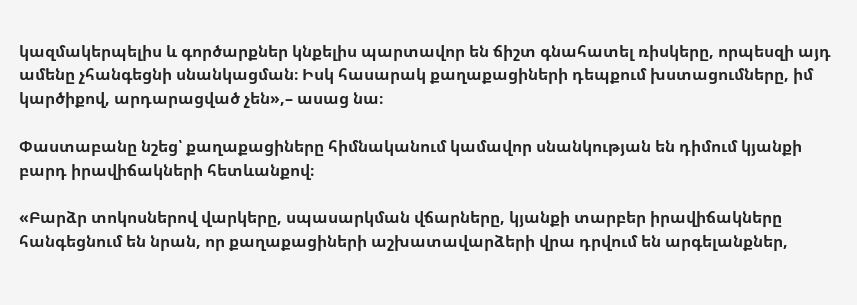կազմակերպելիս և գործարքներ կնքելիս պարտավոր են ճիշտ գնահատել ռիսկերը, որպեսզի այդ ամենը չհանգեցնի սնանկացման։ Իսկ հասարակ քաղաքացիների դեպքում խստացումները, իմ կարծիքով, արդարացված չեն»,– ասաց նա։

Փաստաբանը նշեց՝ քաղաքացիները հիմնականում կամավոր սնանկության են դիմում կյանքի բարդ իրավիճակների հետևանքով։

«Բարձր տոկոսներով վարկերը, սպասարկման վճարները, կյանքի տարբեր իրավիճակները հանգեցնում են նրան, որ քաղաքացիների աշխատավարձերի վրա դրվում են արգելանքներ,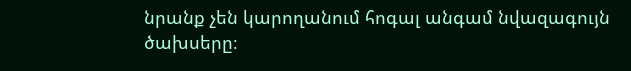նրանք չեն կարողանում հոգալ անգամ նվազագույն ծախսերը։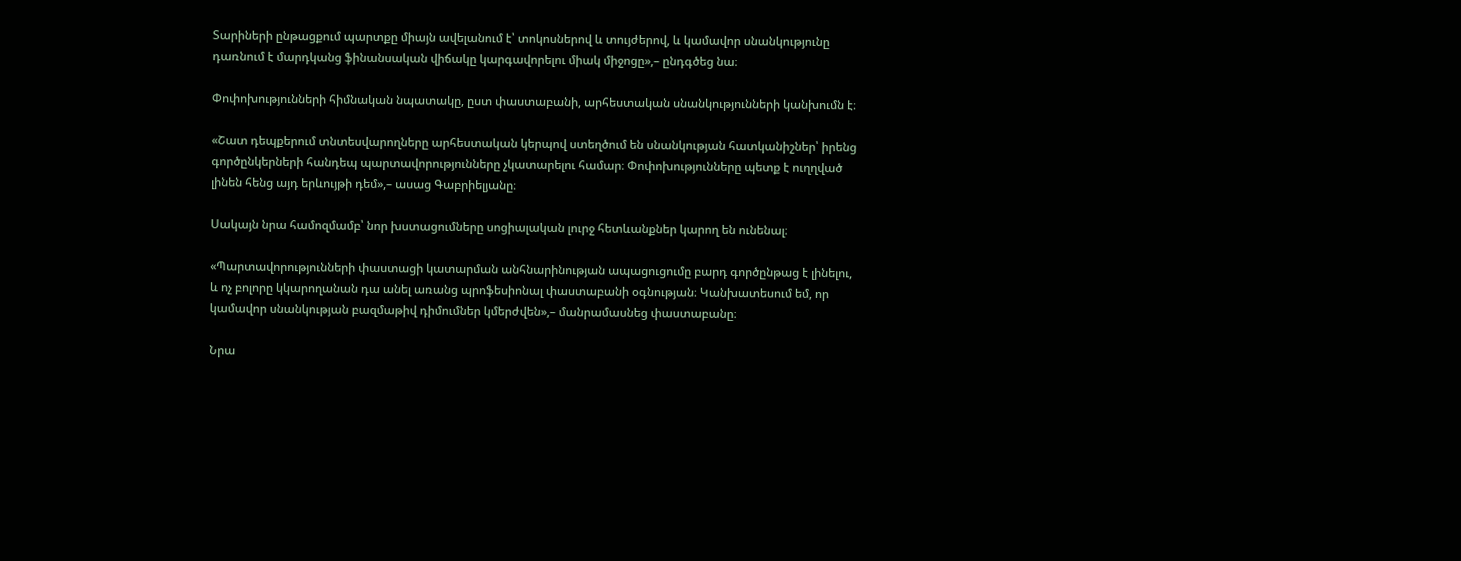Տարիների ընթացքում պարտքը միայն ավելանում է՝ տոկոսներով և տույժերով, և կամավոր սնանկությունը դառնում է մարդկանց ֆինանսական վիճակը կարգավորելու միակ միջոցը»,– ընդգծեց նա։

Փոփոխությունների հիմնական նպատակը, ըստ փաստաբանի, արհեստական սնանկությունների կանխումն է։

«Շատ դեպքերում տնտեսվարողները արհեստական կերպով ստեղծում են սնանկության հատկանիշներ՝ իրենց գործընկերների հանդեպ պարտավորությունները չկատարելու համար։ Փոփոխությունները պետք է ուղղված լինեն հենց այդ երևույթի դեմ»,– ասաց Գաբրիելյանը։

Սակայն նրա համոզմամբ՝ նոր խստացումները սոցիալական լուրջ հետևանքներ կարող են ունենալ։

«Պարտավորությունների փաստացի կատարման անհնարինության ապացուցումը բարդ գործընթաց է լինելու, և ոչ բոլորը կկարողանան դա անել առանց պրոֆեսիոնալ փաստաբանի օգնության։ Կանխատեսում եմ, որ կամավոր սնանկության բազմաթիվ դիմումներ կմերժվեն»,– մանրամասնեց փաստաբանը։

Նրա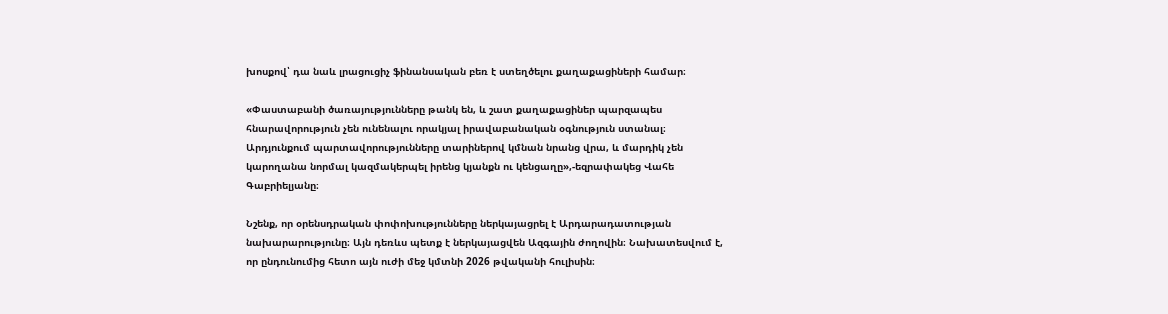խոսքով՝ դա նաև լրացուցիչ ֆինանսական բեռ է ստեղծելու քաղաքացիների համար։

«Փաստաբանի ծառայությունները թանկ են, և շատ քաղաքացիներ պարզապես հնարավորություն չեն ունենալու որակյալ իրավաբանական օգնություն ստանալ։ Արդյունքում պարտավորությունները տարիներով կմնան նրանց վրա, և մարդիկ չեն կարողանա նորմալ կազմակերպել իրենց կյանքն ու կենցաղը»,-եզրափակեց Վահե Գաբրիելյանը։

Նշենք, որ օրենսդրական փոփոխությունները ներկայացրել է Արդարադատության նախարարությունը։ Այն դեռևս պետք է ներկայացվեն Ազգային ժողովին։ Նախատեսվում է, որ ընդունումից հետո այն ուժի մեջ կմտնի 2026 թվականի հուլիսին։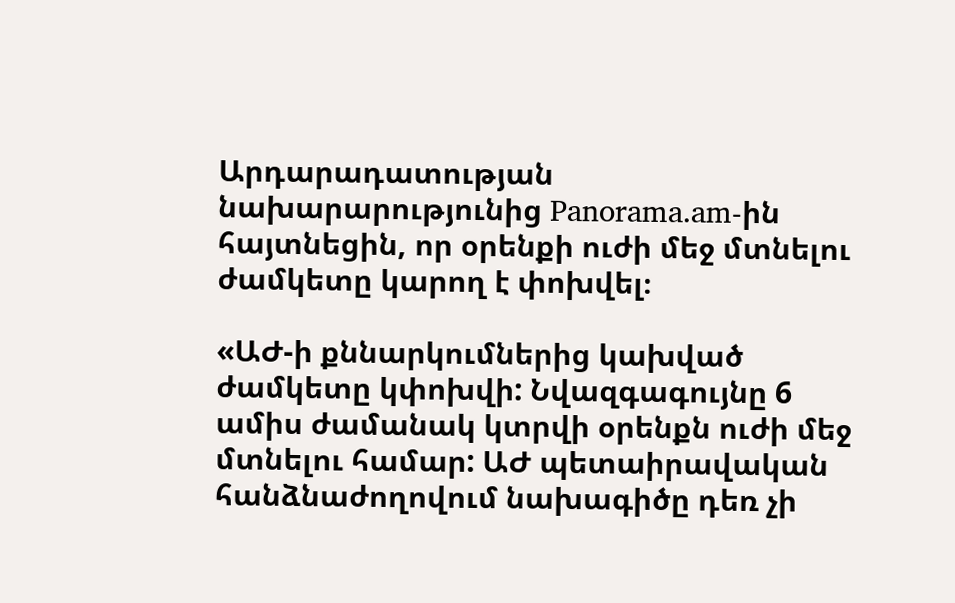Արդարադատության նախարարությունից Panorama.am-ին հայտնեցին, որ օրենքի ուժի մեջ մտնելու ժամկետը կարող է փոխվել։

«ԱԺ-ի քննարկումներից կախված ժամկետը կփոխվի: Նվազգագույնը 6 ամիս ժամանակ կտրվի օրենքն ուժի մեջ մտնելու համար: ԱԺ պետաիրավական հանձնաժողովում նախագիծը դեռ չի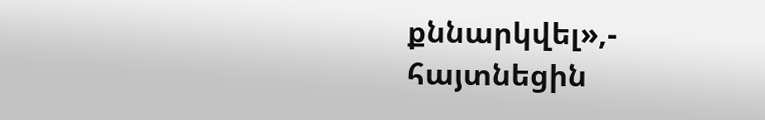քննարկվել»,- հայտնեցին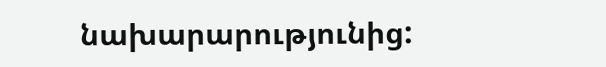նախարարությունից: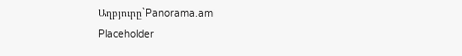Աղբյուրը`Panorama.am
Placeholder